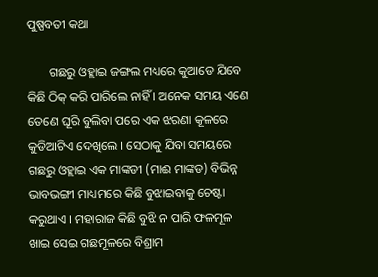ପୁଷ୍ପବତୀ କଥା

       ଗଛରୁ ଓହ୍ଲାଇ ଜଙ୍ଗଲ ମଧ୍ୟରେ କୁଆଡେ ଯିବେ କିଛି ଠିକ୍ କରି ପାରିଲେ ନାହିଁ । ଅନେକ ସମୟ ଏଣେ ତେଣେ ଘୂରି ବୁଲିବା ପରେ ଏକ ଝରଣା କୂଳରେ କୁଡିଆଟିଏ ଦେଖିଲେ । ସେଠାକୁ ଯିବା ସମୟରେ ଗଛରୁ ଓହ୍ଲାଇ ଏକ ମାଙ୍କଡୀ (ମାଈ ମାଙ୍କଡ) ବିଭିନ୍ନ ଭାବଭଙ୍ଗୀ ମାଧ୍ୟମରେ କିଛି ବୁଝାଇବାକୁ ଚେଷ୍ଟା କରୁଥାଏ । ମହାରାଜ କିଛି ବୁଝି ନ ପାରି ଫଳମୂଳ ଖାଇ ସେଇ ଗଛମୂଳରେ ବିଶ୍ରାମ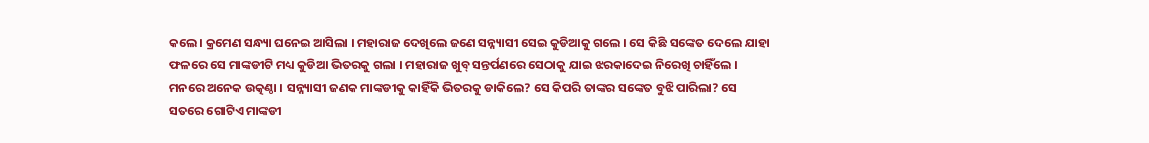କଲେ । କ୍ରମେଣ ସନ୍ଧ୍ୟା ଘନେଇ ଆସିଲା । ମହାରାଜ ଦେଖିଲେ ଜଣେ ସନ୍ନ୍ୟାସୀ ସେଇ କୁଡିଆକୁ ଗଲେ । ସେ କିଛି ସଙ୍କେତ ଦେଲେ ଯାହା ଫଳରେ ସେ ମାଙ୍କଡୀଟି ମଧ୍ୟ କୁଡିଆ ଭିତରକୁ ଗଲା । ମହାରାଜ ଖୁବ୍ ସନ୍ତର୍ପଣରେ ସେଠାକୁ ଯାଇ ଝରକାଦେଇ ନିରେଖି ଚାହିଁଲେ । ମନରେ ଅନେକ ଉତ୍କଣ୍ଠା । ସନ୍ନ୍ୟାସୀ ଜଣକ ମାଙ୍କଡୀକୁ କାହିଁକି ଭିତରକୁ ଡାକିଲେ? ସେ କିପରି ତାଙ୍କର ସଙ୍କେତ ବୁଝି ପାରିଲା? ସେ ସତରେ ଗୋଟିଏ ମାଙ୍କଡୀ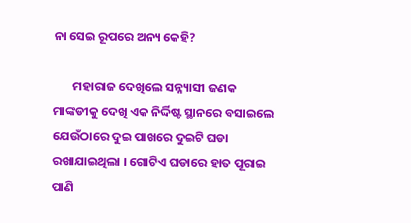ନା ସେଇ ରୂପରେ ଅନ୍ୟ କେହି?

       ମହାରାଜ ଦେଖିଲେ ସନ୍ନ୍ୟାସୀ ଜଣକ ମାଙ୍କଡୀକୁ ଦେଖି ଏକ ନିର୍ଦ୍ଦିଷ୍ଟ ସ୍ଥାନରେ ବସାଇଲେ ଯେଉଁଠାରେ ଦୁଇ ପାଖରେ ଦୁଇଟି ଘଡା ରଖାଯାଇଥିଲା । ଗୋଟିଏ ଘଡାରେ ହାତ ପୂରାଇ ପାଣି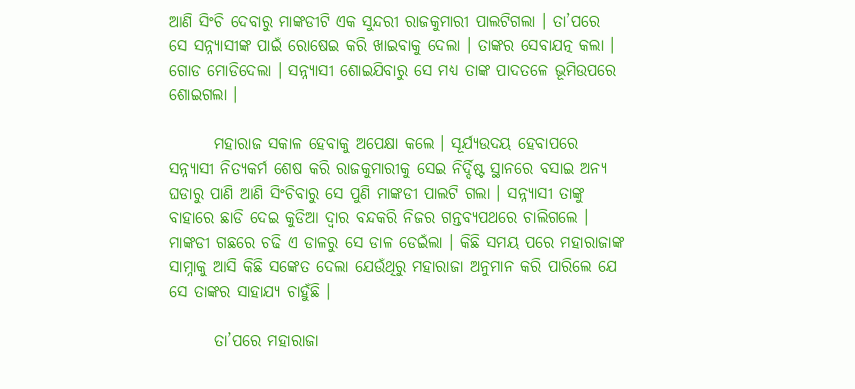ଆଣି ସିଂଚି ଦେବାରୁ ମାଙ୍କଡୀଟି ଏକ ସୁନ୍ଦରୀ ରାଜକୁମାରୀ ପାଲଟିଗଲା । ତା’ପରେ ସେ ସନ୍ନ୍ୟାସୀଙ୍କ ପାଇଁ ରୋଷେଇ କରି ଖାଇବାକୁ ଦେଲା । ତାଙ୍କର ସେବାଯତ୍ନ କଲା । ଗୋଡ ମୋଡିଦେଲା । ସନ୍ନ୍ୟାସୀ ଶୋଇଯିବାରୁ ସେ ମଧ୍ୟ ତାଙ୍କ ପାଦତଳେ ଭୂମିଉପରେ ଶୋଇଗଲା ।

       ମହାରାଜ ସକାଳ ହେବାକୁ ଅପେକ୍ଷା କଲେ । ସୂର୍ଯ୍ୟଉଦୟ ହେବାପରେ ସନ୍ନ୍ୟାସୀ ନିତ୍ୟକର୍ମ ଶେଷ କରି ରାଜକୁମାରୀକୁ ସେଇ ନିର୍ଦ୍ଦିଷ୍ଟ ସ୍ଥାନରେ ବସାଇ ଅନ୍ୟ ଘଡାରୁ ପାଣି ଆଣି ସିଂଚିବାରୁ ସେ ପୁଣି ମାଙ୍କଡୀ ପାଲଟି ଗଲା । ସନ୍ନ୍ୟାସୀ ତାଙ୍କୁ ବାହାରେ ଛାଡି ଦେଇ କୁଡିଆ ଦ୍ୱାର ବନ୍ଦକରି ନିଜର ଗନ୍ତବ୍ୟପଥରେ ଚାଲିଗଲେ । ମାଙ୍କଡୀ ଗଛରେ ଚଢି ଏ ଡାଳରୁ ସେ ଡାଳ ଡେଇଁଲା । କିଛି ସମୟ ପରେ ମହାରାଜାଙ୍କ ସାମ୍ନାକୁ ଆସି କିଛି ସଙ୍କେତ ଦେଲା ଯେଉଁଥିରୁ ମହାରାଜା ଅନୁମାନ କରି ପାରିଲେ ଯେ ସେ ତାଙ୍କର ସାହାଯ୍ୟ ଚାହୁଁଛି ।

       ତା’ପରେ ମହାରାଜା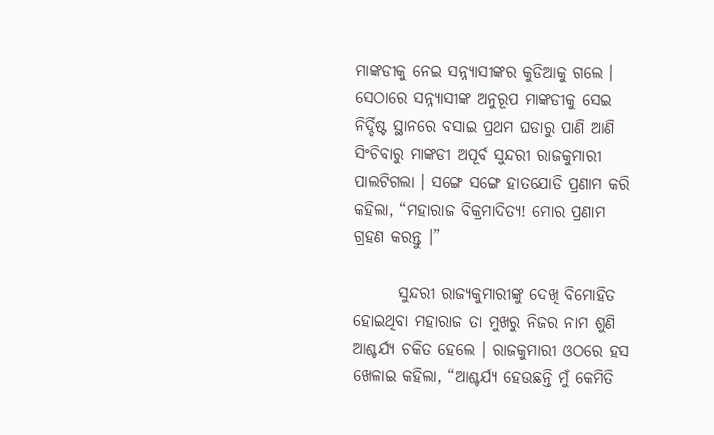ମାଙ୍କଡୀକୁ ନେଇ ସନ୍ନ୍ୟାସୀଙ୍କର କୁଡିଆକୁ ଗଲେ । ସେଠାରେ ସନ୍ନ୍ୟାସୀଙ୍କ ଅନୁରୂପ ମାଙ୍କଡୀକୁ ସେଇ ନିର୍ଦ୍ଦିଷ୍ଟ ସ୍ଥାନରେ ବସାଇ ପ୍ରଥମ ଘଡାରୁ ପାଣି ଆଣି ସିଂଚିବାରୁ ମାଙ୍କଡୀ ଅପୂର୍ବ ସୁନ୍ଦରୀ ରାଜକୁମାରୀ ପାଲଟିଗଲା । ସଙ୍ଗେ ସଙ୍ଗେ ହାତଯୋଡି ପ୍ରଣାମ କରି କହିଲା, “ମହାରାଜ ବିକ୍ରମାଦିତ୍ୟ! ମୋର ପ୍ରଣାମ ଗ୍ରହଣ କରନ୍ତୁ ।”

       ସୁନ୍ଦରୀ ରାଜ୍ୟକୁମାରୀଙ୍କୁ ଦେଖି ବିମୋହିତ ହୋଇଥିବା ମହାରାଜ ତା ମୁଖରୁ ନିଜର ନାମ ଶୁଣି ଆଶ୍ଚର୍ଯ୍ୟ ଚକିତ ହେଲେ । ରାଜକୁମାରୀ ଓଠରେ ହସ ଖେଳାଇ କହିଲା, “ଆଶ୍ଚର୍ଯ୍ୟ ହେଉଛନ୍ତି ମୁଁ କେମିତି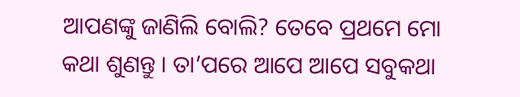ଆପଣଙ୍କୁ ଜାଣିଲି ବୋଲି? ତେବେ ପ୍ରଥମେ ମୋ କଥା ଶୁଣନ୍ତୁ । ତା’ପରେ ଆପେ ଆପେ ସବୁକଥା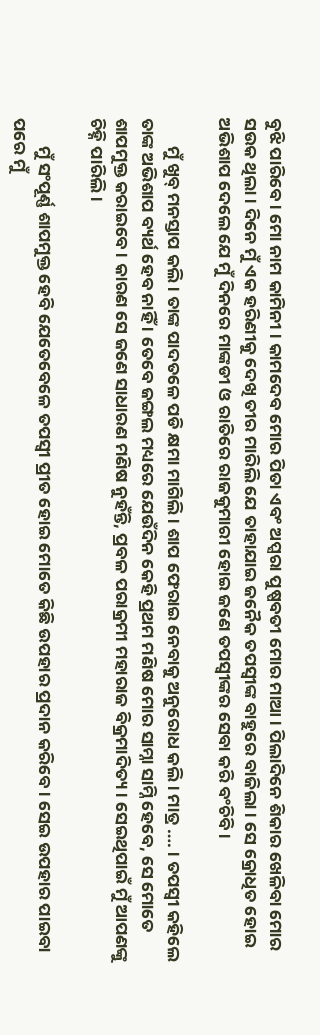ବୁଝି ପାରିବେ । ମୋ ନାମ କାମିନୀ । କାମଦେବ ମୋର ପିତା ଏବଂ ଅପ୍ସରା ପୁଷ୍ପବତୀ ମୋର ମାଆ । ପିଲାଦିନେ ଶିକାର ଖେଳିବା ମୋର ସଉକ ଥିଲା । ଦିନେ ମୁଁ ଏକ ହରିଣୀକୁ ଦେଖି ତୀର ମାରିଲି ଯେ ତାହାଯାଇ ଜନୈକ ତପସ୍ୱୀଙ୍କ ବାହୁରେ ବାଜିଲା । ସେ କ୍ରୋଧିତ ହୋଇ ଅଭିଶାପ ଦେଲେ ଯେ ମୁଁ ଦିନରେ ମାଙ୍କଡୀ ଓ ରାତିରେ ରାଜକୁମାରୀ ହୋଇ ଜଣେ ତପସ୍ୱୀଙ୍କର ସେବା କରି ବଂଚିବି ।

       ମୁଁ ଖୁବ୍ ମନସ୍ତାପ କଲି । ତାଙ୍କ ପାଦତଳେ ପଡି କ୍ଷମା ମାଗିଲି । ଶାପ ଫେରାଇ ନେବାକୁ ଅନୁରୋଧ କଲି । ମାତ୍ର …. । ତପସ୍ୱୀ କହିଲେ ତାଙ୍କ ଅଭିଶାପ ବ୍ୟର୍ଥ ହେବ ନାହିଁ । ତେବେ ଜଙ୍ଗଲ ମଧ୍ୟରେ ଯେଉଁଦିନ କେହି ପ୍ରଥମ ମଣିଷ ମୋର ସାମ୍ନା ସାମ୍ନି ହେବେ, ସେ ମୋତେ ଶାପମୁକ୍ତ କରାଇବେ । କାରଣ ସେ ଜଣେ ସାଧାରଣ ମଣିଷ ନୁହଁନ୍ତି, ପ୍ରବଳ ପରାକ୍ରମୀ ମହାରାଜ ବିକ୍ରମାଦିତ୍ୟ । ସେଇଥିପାଇଁ ମୁଁ ଆପଣଙ୍କୁ ଚିହ୍ନି ପାରିଲି ।

       ମୁଁ ସଂପୂର୍ଣ୍ଣ ଶାପମୁକ୍ତ ହେବି ଯେତେବେଳେ ତପସ୍ୱୀ ପ୍ରୀତ ହୋଇ ମୋତେ କିଛି ଉପହାର ପ୍ରଦାନ କରିବେ । ସେଇ ଉପହାର ପାଇବା ପରେ ମୁଁ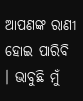ଆପଣଙ୍କ ରାଣୀ ହୋଇ ପାରିବି । ଭାବୁଛି ମୁଁ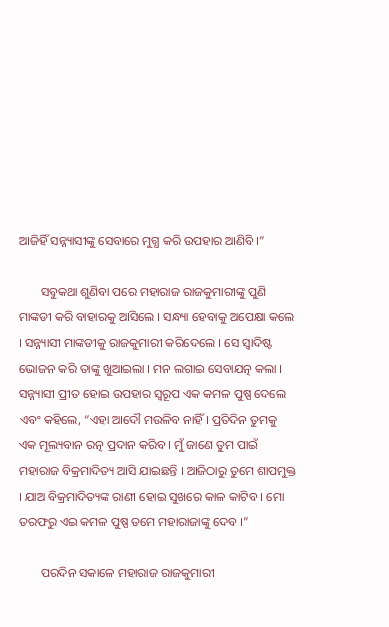ଆଜିହିଁ ସନ୍ନ୍ୟାସୀଙ୍କୁ ସେବାରେ ମୁଗ୍ଧ କରି ଉପହାର ଆଣିବି ।”

       ସବୁକଥା ଶୁଣିବା ପରେ ମହାରାଜ ରାଜକୁମାରୀଙ୍କୁ ପୁଣି ମାଙ୍କଡୀ କରି ବାହାରକୁ ଆସିଲେ । ସନ୍ଧ୍ୟା ହେବାକୁ ଅପେକ୍ଷା କଲେ । ସନ୍ନ୍ୟାସୀ ମାଙ୍କଡୀକୁ ରାଜକୁମାରୀ କରିଦେଲେ । ସେ ସ୍ୱାଦିଷ୍ଟ ଭୋଜନ କରି ତାଙ୍କୁ ଖୁଆଇଲା । ମନ ଲଗାଇ ସେବାଯତ୍ନ କଲା । ସନ୍ନ୍ୟାସୀ ପ୍ରୀତ ହୋଇ ଉପହାର ସ୍ୱରୂପ ଏକ କମଳ ପୁଷ୍ପ ଦେଲେ ଏବଂ କହିଲେ, “ଏହା ଆଦୌ ମଉଳିବ ନାହିଁ । ପ୍ରତିଦିନ ତୁମକୁ ଏକ ମୂଲ୍ୟବାନ ରତ୍ନ ପ୍ରଦାନ କରିବ । ମୁଁ ଜାଣେ ତୁମ ପାଇଁ ମହାରାଜ ବିକ୍ରମାଦିତ୍ୟ ଆସି ଯାଇଛନ୍ତି । ଆଜିଠାରୁ ତୁମେ ଶାପମୁକ୍ତ । ଯାଅ ବିକ୍ରମାଦିତ୍ୟଙ୍କ ରାଣୀ ହୋଇ ସୁଖରେ କାଳ କାଟିବ । ମୋ ତରଫରୁ ଏଇ କମଳ ପୁଷ୍ପ ତମେ ମହାରାଜାଙ୍କୁ ଦେବ ।”

       ପରଦିନ ସକାଳେ ମହାରାଜ ରାଜକୁମାରୀ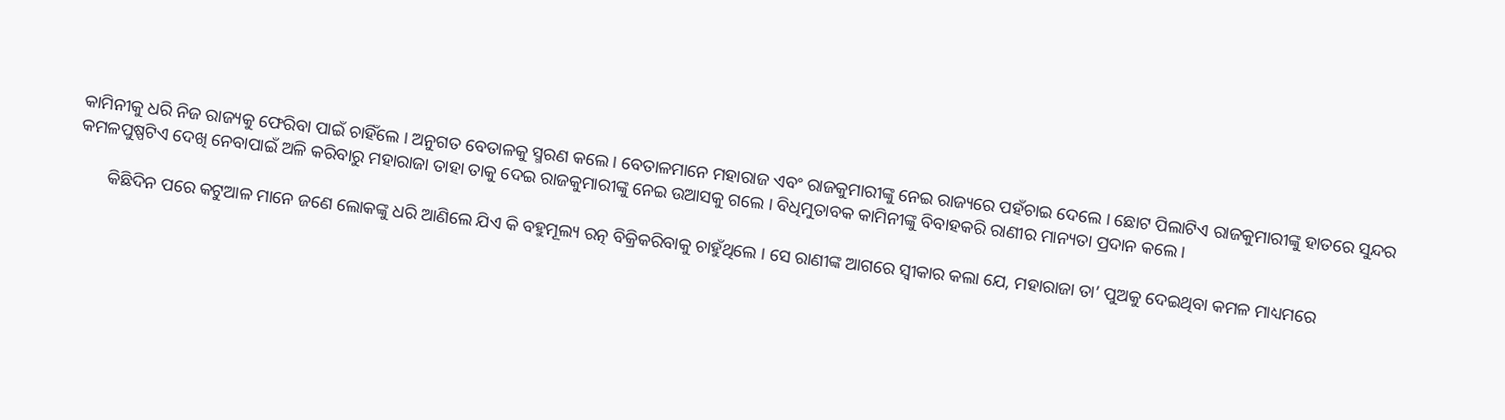କାମିନୀକୁ ଧରି ନିଜ ରାଜ୍ୟକୁ ଫେରିବା ପାଇଁ ଚାହିଁଲେ । ଅନୁଗତ ବେତାଳକୁ ସ୍ମରଣ କଲେ । ବେତାଳମାନେ ମହାରାଜ ଏବଂ ରାଜକୁମାରୀଙ୍କୁ ନେଇ ରାଜ୍ୟରେ ପହଁଚାଇ ଦେଲେ । ଛୋଟ ପିଲାଟିଏ ରାଜକୁମାରୀଙ୍କୁ ହାତରେ ସୁନ୍ଦର କମଳପୁଷ୍ପଟିଏ ଦେଖି ନେବାପାଇଁ ଅଳି କରିବାରୁ ମହାରାଜା ତାହା ତାକୁ ଦେଇ ରାଜକୁମାରୀଙ୍କୁ ନେଇ ଉଆସକୁ ଗଲେ । ବିଧିମୁତାବକ କାମିନୀଙ୍କୁ ବିବାହକରି ରାଣୀର ମାନ୍ୟତା ପ୍ରଦାନ କଲେ ।

       କିଛିଦିନ ପରେ କଟୁଆଳ ମାନେ ଜଣେ ଲୋକଙ୍କୁ ଧରି ଆଣିଲେ ଯିଏ କି ବହୁମୂଲ୍ୟ ରତ୍ନ ବିକ୍ରିକରିବାକୁ ଚାହୁଁଥିଲେ । ସେ ରାଣୀଙ୍କ ଆଗରେ ସ୍ୱୀକାର କଲା ଯେ, ମହାରାଜା ତା’ ପୁଅକୁ ଦେଇଥିବା କମଳ ମାଧ୍ୟମରେ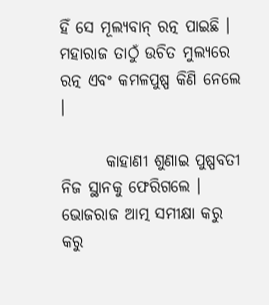ହିଁ ସେ ମୂଲ୍ୟବାନ୍ ରତ୍ନ ପାଇଛି । ମହାରାଜ ତାଠୁଁ ଉଚିତ ମୁଲ୍ୟରେ ରତ୍ନ ଏବଂ କମଳପୁଷ୍ପ କିଣି ନେଲେ ।

       କାହାଣୀ ଶୁଣାଇ ପୁଷ୍ପବତୀ ନିଜ ସ୍ଥାନକୁ ଫେରିଗଲେ । ଭୋଜରାଜ ଆତ୍ମ ସମୀକ୍ଷା କରୁ କରୁ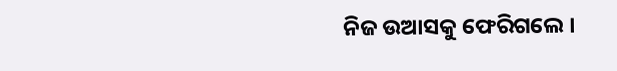ନିଜ ଉଆସକୁ ଫେରିଗଲେ ।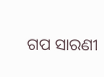ଗପ ସାରଣୀ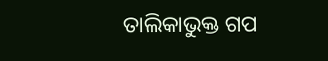ତାଲିକାଭୁକ୍ତ ଗପ